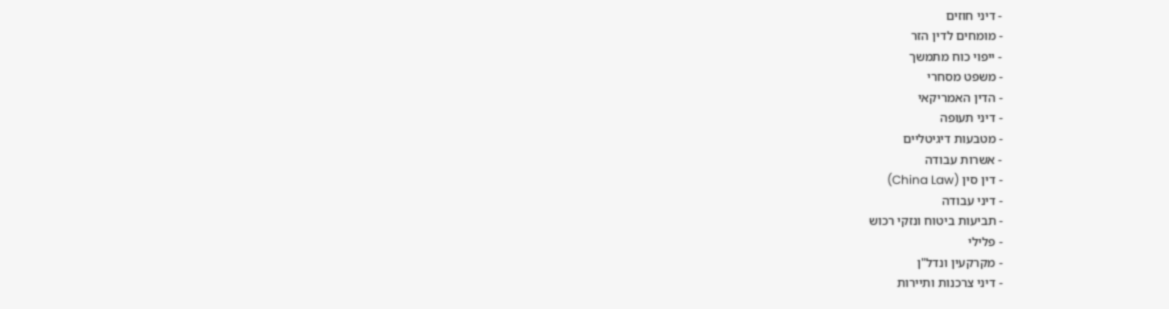- דיני חוזים
- מומחים לדין הזר
- ייפוי כוח מתמשך
- משפט מסחרי
- הדין האמריקאי
- דיני תעופה
- מטבעות דיגיטליים
- אשרות עבודה
- דין סין (China Law)
- דיני עבודה
- תביעות ביטוח ונזקי רכוש
- פלילי
- מקרקעין ונדל"ן
- דיני צרכנות ותיירות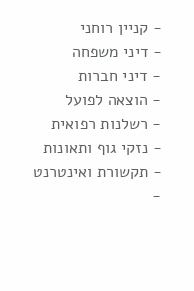- קניין רוחני
- דיני משפחה
- דיני חברות
- הוצאה לפועל
- רשלנות רפואית
- נזקי גוף ותאונות
- תקשורת ואינטרנט
-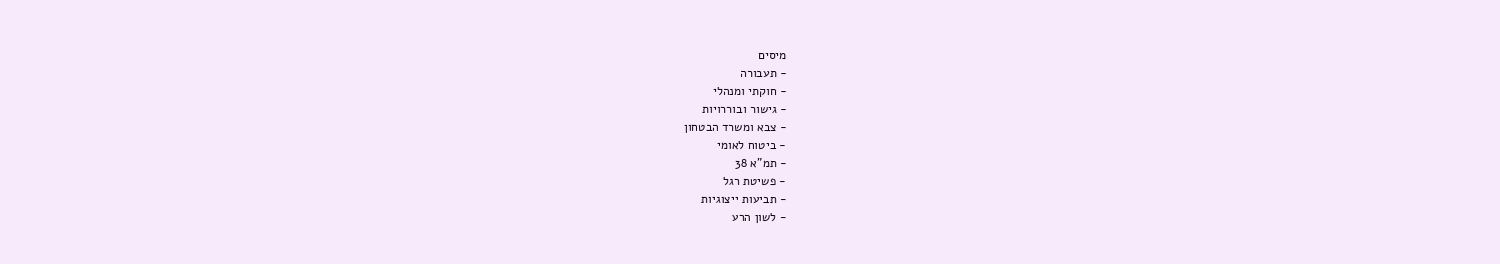מיסים
- תעבורה
- חוקתי ומנהלי
- גישור ובוררויות
- צבא ומשרד הבטחון
- ביטוח לאומי
- תמ"א 38
- פשיטת רגל
- תביעות ייצוגיות
- לשון הרע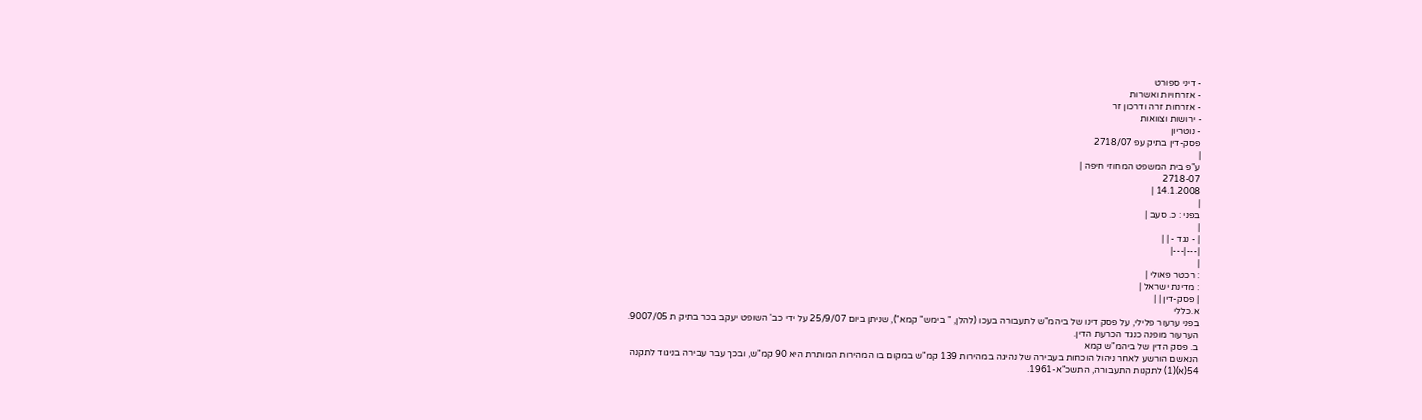- דיני ספורט
- אזרחויות ואשרות
- אזרחות זרה ודרכון זר
- ירושות וצוואות
- נוטריון
פסק-דין בתיק עפ 2718/07
|
ע"פ בית המשפט המחוזי חיפה |
2718-07
14.1.2008 |
|
בפני : כ. סעב |
|
| - נגד - | |
|---|---|
|
: רכטר פאולי |
: מדינת ישראל |
| פסק-דין | |
א.כללי
בפני ערעור פלילי, על פסק דינו של ביהמ"ש לתעבורה בעכו (להלן, " בימש" קמא"), שניתן ביום 25/9/07 על ידי כב' השופט יעקב בכר בתיק ת 9007/05.
הערעור מופנה כנגד הכרעת הדין.
ב. פסק הדין של ביהמ"ש קמא
הנאשם הורשע לאחר ניהול הוכחות בעבירה של נהיגה במהירות 139 קמ"ש במקום בו המהירות המותרת היא 90 קמ"ש, ובכך עבר עבירה בניגוד לתקנה 54(א)(1) לתקנות התעבורה, התשכ"א-1961.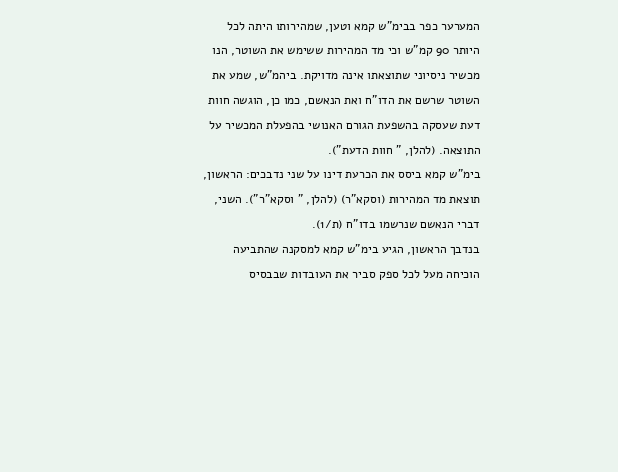המערער כפר בבימ"ש קמא וטען, שמהירותו היתה לכל היותר 90 קמ"ש וכי מד המהירות ששימש את השוטר, הנו מכשיר ניסיוני שתוצאתו אינה מדויקת. ביהמ"ש, שמע את השוטר שרשם את הדו"ח ואת הנאשם, כמו כן, הוגשה חוות דעת שעסקה בהשפעת הגורם האנושי בהפעלת המכשיר על התוצאה. (להלן, " חוות הדעת").
בימ"ש קמא ביסס את הכרעת דינו על שני נדבכים: הראשון, תוצאת מד המהירות (וסקא"ר) (להלן, " וסקא"ר"). השני, דברי הנאשם שנרשמו בדו"ח (ת/1).
בנדבך הראשון, הגיע בימ"ש קמא למסקנה שהתביעה הוכיחה מעל לכל ספק סביר את העובדות שבבסיס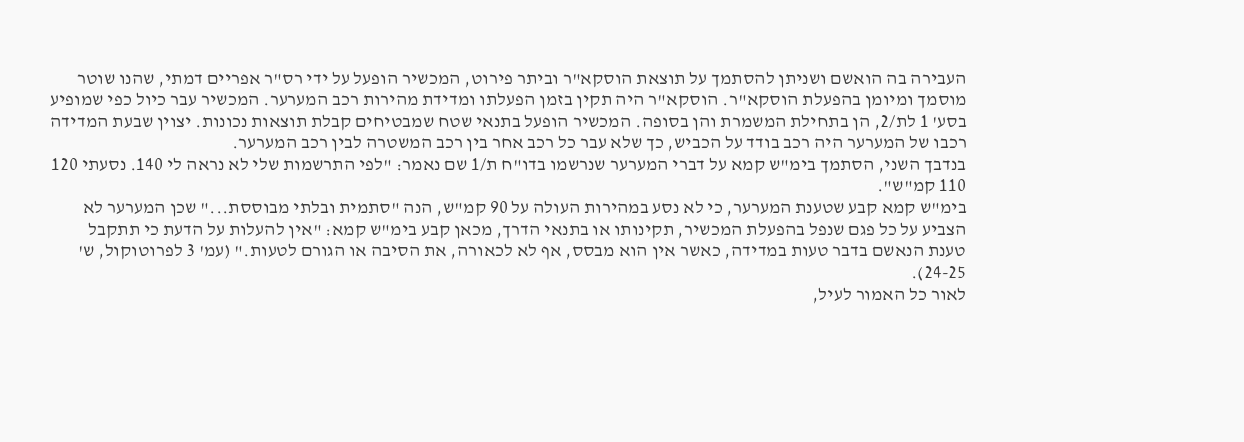העבירה בה הואשם ושניתן להסתמך על תוצאת הוסקא"ר וביתר פירוט, המכשיר הופעל על ידי רס"ר אפריים דמתי, שהנו שוטר מוסמך ומיומן בהפעלת הוסקא"ר. הוסקא"ר היה תקין בזמן הפעלתו ומדידת מהירות רכב המערער. המכשיר עבר כיול כפי שמופיע בסע' 1 לת/2, הן בתחילת המשמרת והן בסופה. המכשיר הופעל בתנאי שטח שמבטיחים קבלת תוצאות נכונות. יצוין שבעת המדידה רכבו של המערער היה רכב בודד על הכביש, כך שלא עבר כל רכב אחר בין רכב המשטרה לבין רכב המערער.
בנדבך השני, הסתמך בימ"ש קמא על דברי המערער שנרשמו בדו"ח ת/1 שם נאמר: "לפי התרשמות שלי לא נראה לי 140. נסעתי 120 110 קמ"ש".
בימ"ש קמא קבע שטענת המערער, כי לא נסע במהירות העולה על 90 קמ"ש, הנה "סתמית ובלתי מבוססת..." שכן המערער לא הצביע על כל פגם שנפל בהפעלת המכשיר, תקינותו או בתנאי הדרך, מכאן קבע בימ"ש קמא: "אין להעלות על הדעת כי תתקבל טענת הנאשם בדבר טעות במדידה, כאשר אין הוא מבסס, אף לא לכאורה, את הסיבה או הגורם לטעות." (עמ' 3 לפרוטוקול, ש' 24-25).
לאור כל האמור לעיל,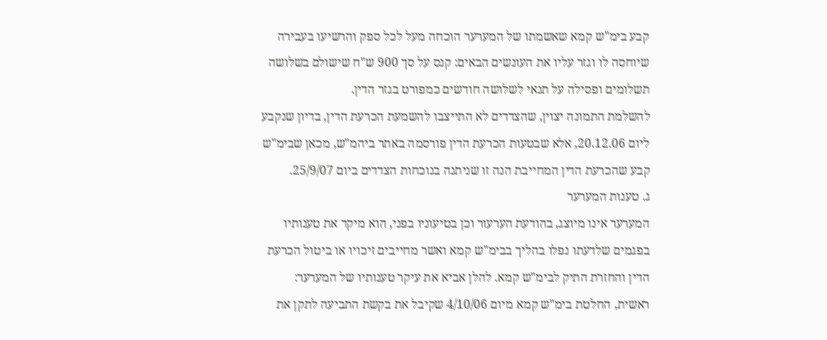קבע בימ"ש קמא שאשמתו של המערער הוכחה מעל לכל ספק והרשיעו בעבירה שיוחסה לו וגזר עליו את העונשים הבאים: קנס על סך 900 ש"ח שישולם בשלושה תשלומים ופסילה על תנאי לשלושה חודשים כמפורט בגזר הדין.
להשלמת התמונה יצוין, שהצדדים לא התייצבו להשמעת הכרעת הדין, בדיון שנקבע ליום 20.12.06, אלא שבטעות הכרעת הדין פורסמה באתר ביהמ"ש, מכאן שבימ"ש קבע שהכרעת הדין המחייבת הנה זו שניתנה בנוכחות הצדדים ביום 25/9/07.
ג. טענות המערער
המערער אינו מיוצג, בהודעת הערעור וכן בטיעוניו בפני, הוא מיקד את טענותיו בפגמים שלדעתו נפלו בהליך בבימ"ש קמא ואשר מחייבים זיכויו או ביטול הכרעת הדין והחזרת התיק לבימ"ש קמא. להלן אביא את עיקר טענותיו של המערער: ראשית, החלטת בימ"ש קמא מיום 4/10/06 שקיבל את בקשת התביעה לתקן את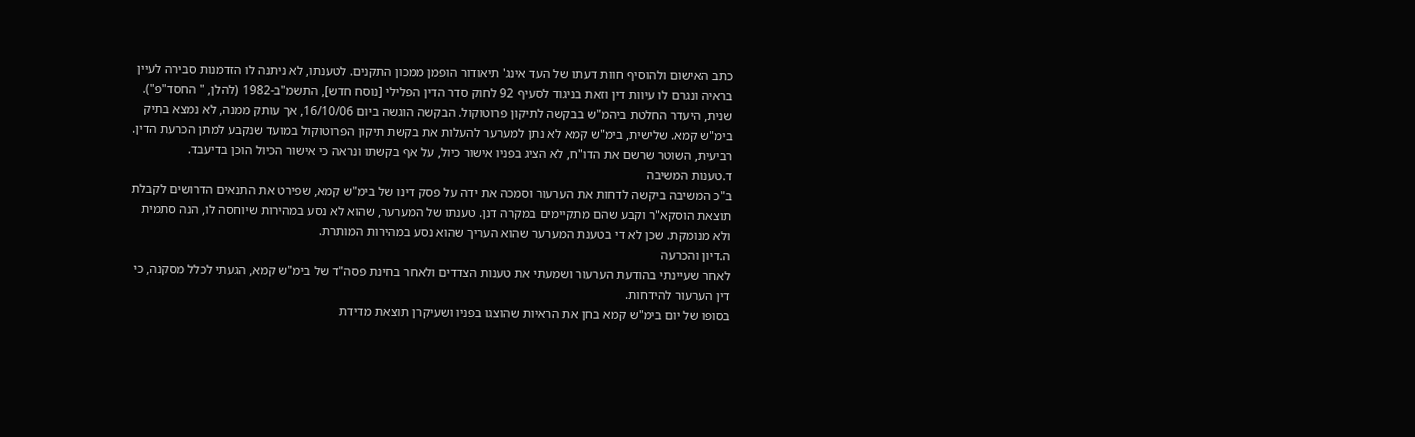כתב האישום ולהוסיף חוות דעתו של העד אינג' תיאודור הופמן ממכון התקנים. לטענתו, לא ניתנה לו הזדמנות סבירה לעיין בראיה ונגרם לו עיוות דין וזאת בניגוד לסעיף 92 לחוק סדר הדין הפלילי [נוסח חדש], התשמ"ב-1982 (להלן, " החסד"פ"). שנית, היעדר החלטת ביהמ"ש בבקשה לתיקון פרוטוקול. הבקשה הוגשה ביום 16/10/06, אך עותק ממנה, לא נמצא בתיק בימ"ש קמא. שלישית, בימ"ש קמא לא נתן למערער להעלות את בקשת תיקון הפרוטוקול במועד שנקבע למתן הכרעת הדין. רביעית, השוטר שרשם את הדו"ח, לא הציג בפניו אישור כיול, על אף בקשתו ונראה כי אישור הכיול הוכן בדיעבד.
ד.טענות המשיבה
ב"כ המשיבה ביקשה לדחות את הערעור וסמכה את ידה על פסק דינו של בימ"ש קמא, שפירט את התנאים הדרושים לקבלת תוצאת הוסקא"ר וקבע שהם מתקיימים במקרה דנן. טענתו של המערער, שהוא לא נסע במהירות שיוחסה לו, הנה סתמית ולא מנומקת. שכן לא די בטענת המערער שהוא העריך שהוא נסע במהירות המותרת.
ה.דיון והכרעה
לאחר שעיינתי בהודעת הערעור ושמעתי את טענות הצדדים ולאחר בחינת פסה"ד של בימ"ש קמא, הגעתי לכלל מסקנה, כי דין הערעור להידחות.
בסופו של יום בימ"ש קמא בחן את הראיות שהוצגו בפניו ושעיקרן תוצאת מדידת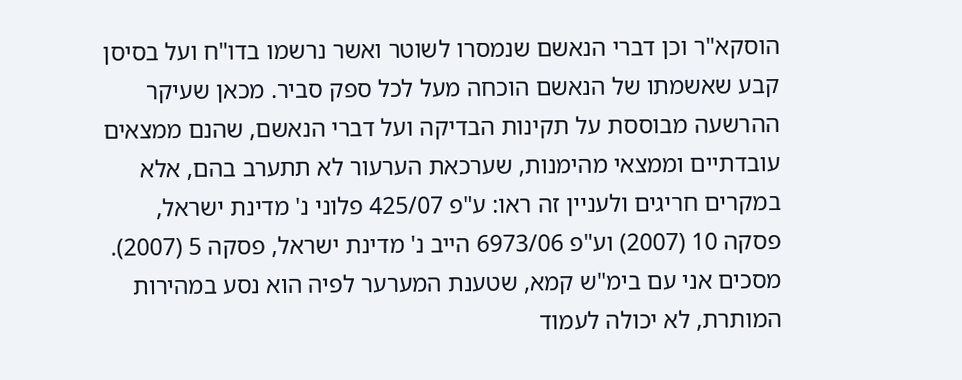הוסקא"ר וכן דברי הנאשם שנמסרו לשוטר ואשר נרשמו בדו"ח ועל בסיסן קבע שאשמתו של הנאשם הוכחה מעל לכל ספק סביר. מכאן שעיקר ההרשעה מבוססת על תקינות הבדיקה ועל דברי הנאשם, שהנם ממצאים עובדתיים וממצאי מהימנות, שערכאת הערעור לא תתערב בהם, אלא במקרים חריגים ולעניין זה ראו: ע"פ 425/07 פלוני נ' מדינת ישראל, פסקה 10 (2007) וע"פ 6973/06 הייב נ' מדינת ישראל, פסקה 5 (2007).
מסכים אני עם בימ"ש קמא, שטענת המערער לפיה הוא נסע במהירות המותרת, לא יכולה לעמוד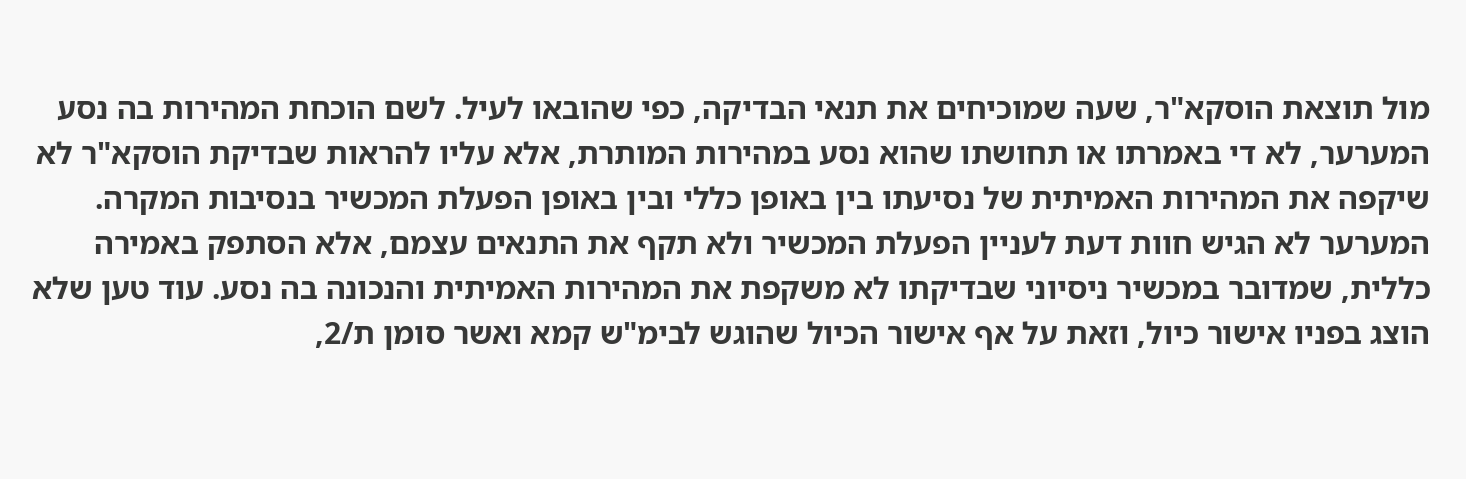מול תוצאת הוסקא"ר, שעה שמוכיחים את תנאי הבדיקה, כפי שהובאו לעיל. לשם הוכחת המהירות בה נסע המערער, לא די באמרתו או תחושתו שהוא נסע במהירות המותרת, אלא עליו להראות שבדיקת הוסקא"ר לא שיקפה את המהירות האמיתית של נסיעתו בין באופן כללי ובין באופן הפעלת המכשיר בנסיבות המקרה.
המערער לא הגיש חוות דעת לעניין הפעלת המכשיר ולא תקף את התנאים עצמם, אלא הסתפק באמירה כללית, שמדובר במכשיר ניסיוני שבדיקתו לא משקפת את המהירות האמיתית והנכונה בה נסע. עוד טען שלא הוצג בפניו אישור כיול, וזאת על אף אישור הכיול שהוגש לבימ"ש קמא ואשר סומן ת/2,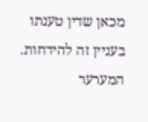מכאן שדין טענתו בעניין זה להידחות.
המערער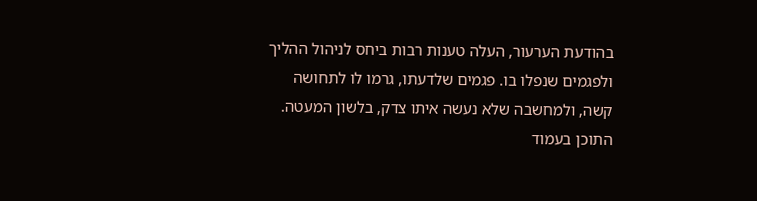בהודעת הערעור, העלה טענות רבות ביחס לניהול ההליך ולפגמים שנפלו בו. פגמים שלדעתו, גרמו לו לתחושה קשה, ולמחשבה שלא נעשה איתו צדק, בלשון המעטה.
התוכן בעמוד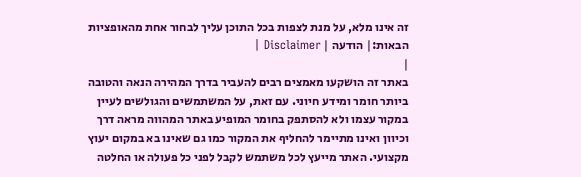זה אינו מלא, על מנת לצפות בכל התוכן עליך לבחור אחת מהאופציות הבאות:| הודעה | Disclaimer |
|
באתר זה הושקעו מאמצים רבים להעביר בדרך המהירה הנאה והטובה ביותר חומר ומידע חיוני. עם זאת, על המשתמשים והגולשים לעיין במקור עצמו ולא להסתפק בחומר המופיע באתר המהווה מראה דרך וכיוון ואינו מתיימר להחליף את המקור כמו גם שאינו בא במקום יעוץ מקצועי. האתר מייעץ לכל משתמש לקבל לפני כל פעולה או החלטה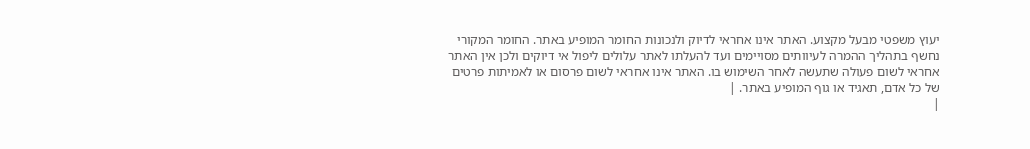יעוץ משפטי מבעל מקצוע. האתר אינו אחראי לדיוק ולנכונות החומר המופיע באתר. החומר המקורי נחשף בתהליך ההמרה לעיוותים מסויימים ועד להעלתו לאתר עלולים ליפול אי דיוקים ולכן אין האתר אחראי לשום פעולה שתעשה לאחר השימוש בו. האתר אינו אחראי לשום פרסום או לאמיתות פרטים של כל אדם, תאגיד או גוף המופיע באתר. |
|